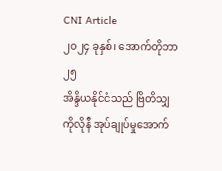CNI Article
၂၀၂၄ ခုနှစ်၊ အောက်တိုဘာ ၂၅
အိန္ဒိယနိုင်ငံသည် ဗြိတိသျှကိုလိုနီ အုပ်ချုပ်မှုအောက်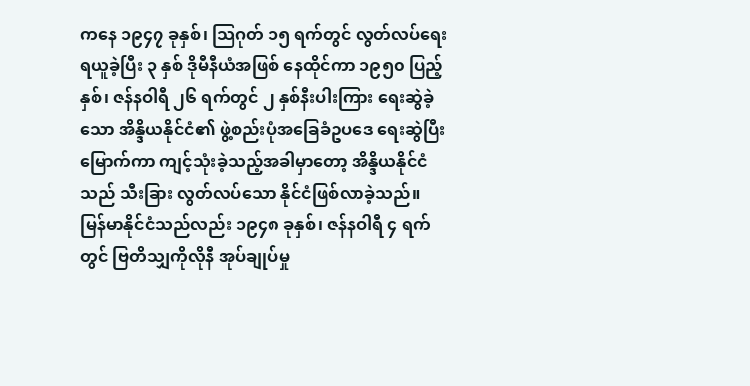ကနေ ၁၉၄၇ ခုနှစ်၊ သြဂုတ် ၁၅ ရက်တွင် လွတ်လပ်ရေး ရယူခဲ့ပြီး ၃ နှစ် ဒိုမီနီယံအဖြစ် နေထိုင်ကာ ၁၉၅၀ ပြည့်နှစ်၊ ဇန်နဝါရီ ၂၆ ရက်တွင် ၂ နှစ်နီးပါးကြား ရေးဆွဲခဲ့သော အိန္ဒိယနိုင်ငံ၏ ဖွဲ့စည်းပုံအခြေခံဥပဒေ ရေးဆွဲပြီးမြောက်ကာ ကျင့်သုံးခဲ့သည့်အခါမှာတော့ အိန္ဒိယနိုင်ငံသည် သီးခြား လွတ်လပ်သော နိုင်ငံဖြစ်လာခဲ့သည်။
မြန်မာနိုင်ငံသည်လည်း ၁၉၄၈ ခုနှစ်၊ ဇန်နဝါရီ ၄ ရက်တွင် ဗြတိသျှကိုလိုနီ အုပ်ချုပ်မှု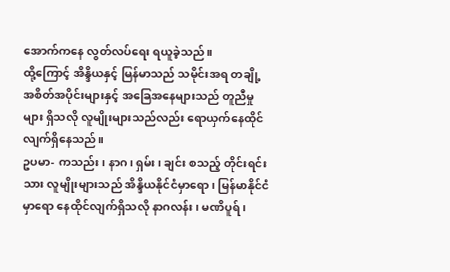အောက်ကနေ လွတ်လပ်ရေး ရယူခဲ့သည်။
ထို့ကြောင့် အိန္ဒိယနှင့် မြန်မာသည် သမိုင်းအရ တချို့ အစိတ်အပိုင်းများနှင့် အခြေအနေများသည် တူညီမှုများ ရှိသလို လူမျိုးများသည်လည်း ရောယှက်နေထိုင်လျက်ရှိနေသည်။
ဥပမာ- ကသည်း၊ နာဂ၊ ရှမ်း၊ ချင်း စသည့် တိုင်းရင်းသား လူမျိုးများသည် အိန္ဒိယနိုင်ငံမှာရော၊ မြန်မာနိုင်ငံမှာရော နေထိုင်လျက်ရှိသလို နာဂလန်း၊ မဏိပူရ်၊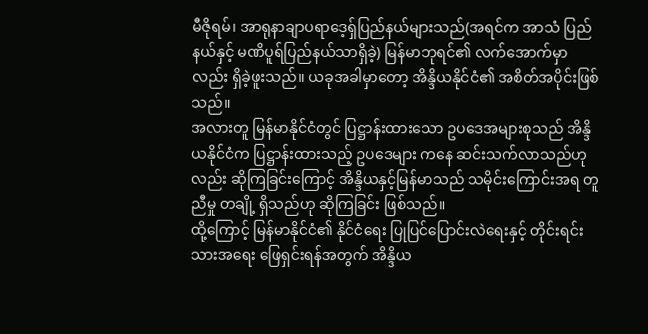မီဇိုရမ်၊ အာရုနာချာပရာဒေ့ရှ်ပြည်နယ်များသည်(အရင်က အာသံ ပြည်နယ်နှင့် မဏိပူရ်ပြည်နယ်သာရှိခဲ့) မြန်မာဘုရင်၏ လက်အောက်မှာလည်း ရှိခဲ့ဖူးသည်။ ယခုအခါမှာတော့ အိန္ဒိယနိုင်ငံ၏ အစိတ်အပိုင်းဖြစ်သည်။
အလားတူ မြန်မာနိုင်ငံတွင် ပြဋ္ဌာန်းထားသော ဥပဒေအများစုသည် အိန္ဒိယနိုင်ငံက ပြဋ္ဌာန်းထားသည့် ဥပဒေများ ကနေ ဆင်းသက်လာသည်ဟုလည်း ဆိုကြခြင်းကြောင့် အိန္ဒိယနှင့်မြန်မာသည် သမိုင်းကြောင်းအရ တူညီမှု တချို့ ရှိသည်ဟု ဆိုကြခြင်း ဖြစ်သည်။
ထို့ကြောင့် မြန်မာနိုင်ငံ၏ နိုင်ငံရေး ပြုပြင်ပြောင်းလဲရေးနှင့် တိုင်းရင်းသားအရေး ဖြေရှင်းရန်အတွက် အိန္ဒိယ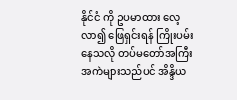နိုင်ငံ ကို ဥပမာထား လေ့လာ၍ ဖြေရှင်းရန် ကြိုးပမ်းနေသလို တပ်မတော်အကြီးအကဲများသည်ပင် အိန္ဒိယ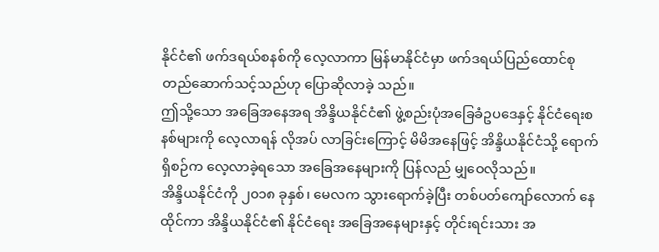နိုင်ငံ၏ ဖက်ဒရယ်စနစ်ကို လေ့လာကာ မြန်မာနိုင်ငံမှာ ဖက်ဒရယ်ပြည်ထောင်စု တည်ဆောက်သင့်သည်ဟု ပြောဆိုလာခဲ့ သည်။
ဤသို့သော အခြေအနေအရ အိန္ဒိယနိုင်ငံ၏ ဖွဲ့စည်းပုံအခြေခံဥပဒေနှင့် နိုင်ငံရေးစနစ်များကို လေ့လာရန် လိုအပ် လာခြင်းကြောင့် မိမိအနေဖြင့် အိန္ဒိယနိုင်ငံသို့ ရောက်ရှိစဉ်က လေ့လာခဲ့ရသော အခြေအနေများကို ပြန်လည် မျှဝေလိုသည်။
အိန္ဒိယနိုင်ငံကို ၂၀၁၈ ခုနှစ်၊ မေလက သွားရောက်ခဲ့ပြီး တစ်ပတ်ကျော်လောက် နေထိုင်ကာ အိန္ဒိယနိုင်ငံ၏ နိုင်ငံရေး အခြေအနေများနှင့် တိုင်းရင်းသား အ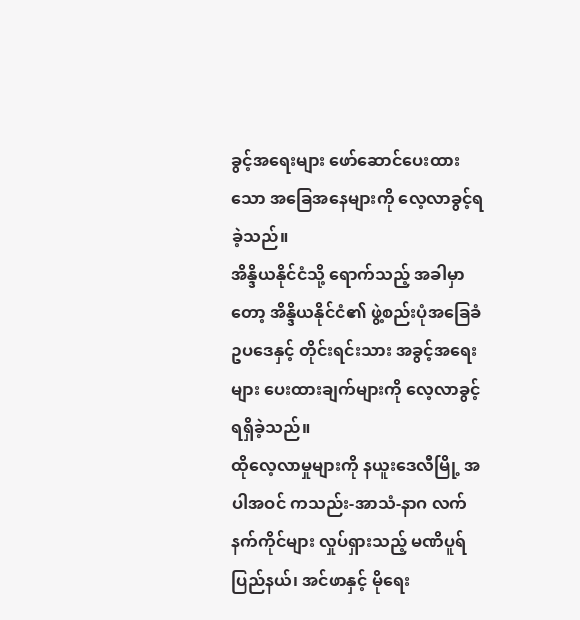ခွင့်အရေးများ ဖော်ဆောင်ပေးထားသော အခြေအနေများကို လေ့လာခွင့်ရခဲ့သည်။
အိန္ဒိယနိုင်ငံသို့ ရောက်သည့် အခါမှာတော့ အိန္ဒိယနိုင်ငံ၏ ဖွဲ့စည်းပုံအခြေခံဥပဒေနှင့် တိုင်းရင်းသား အခွင့်အရေး များ ပေးထားချက်များကို လေ့လာခွင့် ရရှိခဲ့သည်။
ထိုလေ့လာမှုများကို နယူးဒေလီမြို့ အပါအဝင် ကသည်း-အာသံ-နာဂ လက်နက်ကိုင်များ လှုပ်ရှားသည့် မဏိပူရ် ပြည်နယ်၊ အင်ဖာနှင့် မိုရေး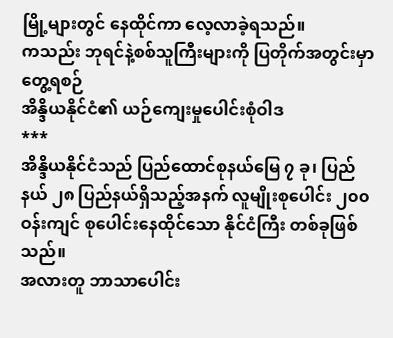မြို့များတွင် နေထိုင်ကာ လေ့လာခဲ့ရသည်။
ကသည်း ဘုရင်နဲ့စစ်သူကြီးများကို ပြတိုက်အတွင်းမှာတွေ့ရစဉ်
အိန္ဒိယနိုင်ငံ၏ ယဉ်ကျေးမှုပေါင်းစုံဝါဒ
***
အိန္ဒိယနိုင်ငံသည် ပြည်ထောင်စုနယ်မြေ ၇ ခု၊ ပြည်နယ် ၂၈ ပြည်နယ်ရှိသည့်အနက် လူမျိုးစုပေါင်း ၂၀၀ ဝန်းကျင် စုပေါင်းနေထိုင်သော နိုင်ငံကြီး တစ်ခုဖြစ်သည်။
အလားတူ ဘာသာပေါင်း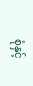စုံနှင့်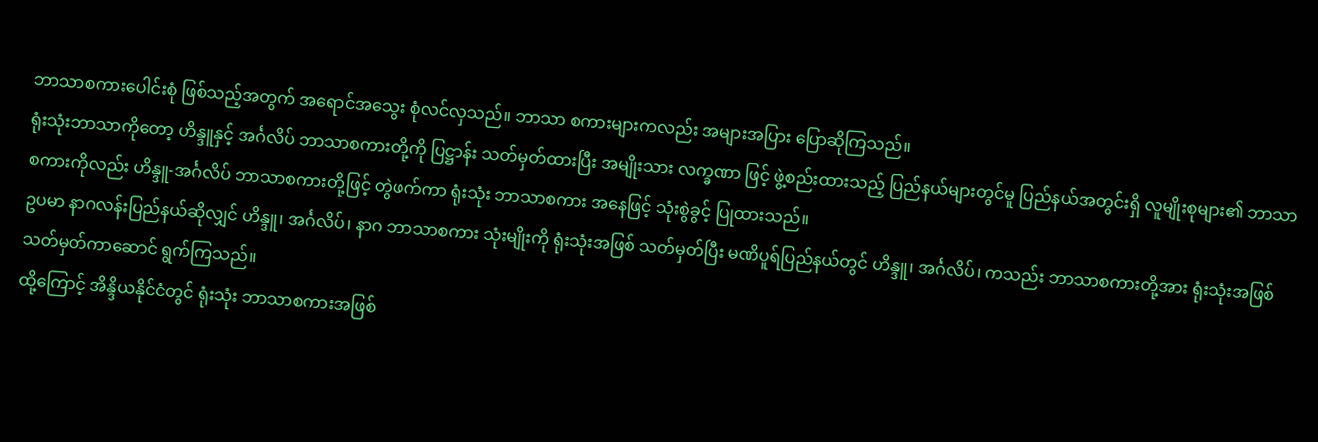ဘာသာစကားပေါင်းစုံ ဖြစ်သည့်အတွက် အရောင်အသွေး စုံလင်လှသည်။ ဘာသာ စကားများကလည်း အများအပြား ပြောဆိုကြသည်။
ရုံးသုံးဘာသာကိုတော့ ဟိန္ဒူနှင့် အင်္ဂလိပ် ဘာသာစကားတို့ကို ပြဋ္ဌာန်း သတ်မှတ်ထားပြီး အမျိုးသား လက္ခဏာ ဖြင့် ဖွဲ့စည်းထားသည့် ပြည်နယ်များတွင်မူ ပြည်နယ်အတွင်းရှိ လူမျိုးစုများ၏ ဘာသာစကားကိုလည်း ဟိန္ဒူ-အင်္ဂလိပ် ဘာသာစကားတို့ဖြင့် တွဲဖက်ကာ ရုံးသုံး ဘာသာစကား အနေဖြင့် သုံးစွဲခွင့် ပြုထားသည်။
ဥပမာ နာဂလန်းပြည်နယ်ဆိုလျှင် ဟိန္ဒူ၊ အင်္ဂလိပ်၊ နာဂ ဘာသာစကား သုံးမျိုးကို ရုံးသုံးအဖြစ် သတ်မှတ်ပြီး မဏိပူရ်ပြည်နယ်တွင် ဟိန္ဒူ၊ အင်္ဂလိပ်၊ ကသည်း ဘာသာစကားတို့အား ရုံးသုံးအဖြစ် သတ်မှတ်ကာဆောင် ရွက်ကြသည်။
ထို့ကြောင့် အိန္ဒိယနိုင်ငံတွင် ရုံးသုံး ဘာသာစကားအဖြစ်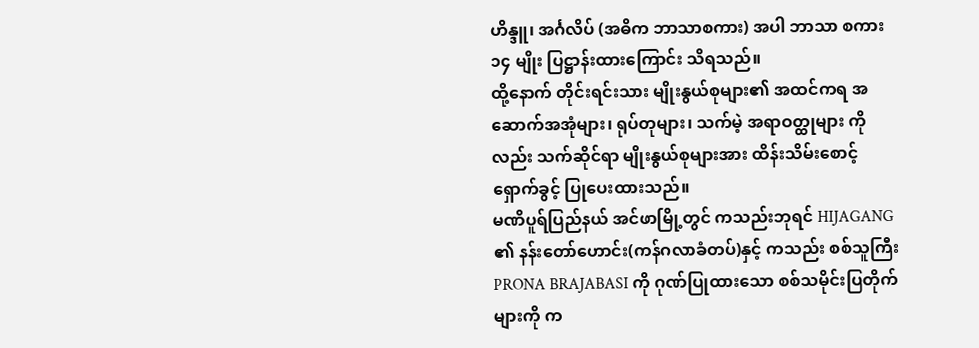ဟိန္ဒူ၊ အင်္ဂလိပ် (အဓိက ဘာသာစကား) အပါ ဘာသာ စကား ၁၄ မျိုး ပြဋ္ဌာန်းထားကြောင်း သိရသည်။
ထို့နောက် တိုင်းရင်းသား မျိုးနွယ်စုများ၏ အထင်ကရ အဆောက်အအုံများ၊ ရုပ်တုများ၊ သက်မဲ့ အရာဝတ္ထုများ ကိုလည်း သက်ဆိုင်ရာ မျိုးနွယ်စုများအား ထိန်းသိမ်းစောင့်ရှောက်ခွင့် ပြုပေးထားသည်။
မဏိပူရ်ပြည်နယ် အင်ဖာမြို့တွင် ကသည်းဘုရင် HIJAGANG ၏ နန်းတော်ဟောင်း(ကန်ဂလာခံတပ်)နှင့် ကသည်း စစ်သူကြီး PRONA BRAJABASI ကို ဂုဏ်ပြုထားသော စစ်သမိုင်းပြတိုက်များကို က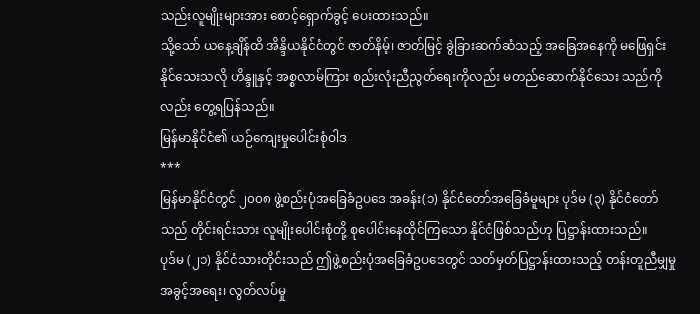သည်းလူမျိုးများအား စောင့်ရှောက်ခွင့် ပေးထားသည်။
သို့သော် ယနေ့ချိန်ထိ အိန္ဒိယနိုင်ငံတွင် ဇာတ်နိမ့်၊ ဇာတ်မြင့် ခွဲခြားဆက်ဆံသည့် အခြေအနေကို မဖြေရှင်း နိုင်သေးသလို ဟိန္ဒူနှင့် အစ္စလာမ်ကြား စည်းလုံးညီညွတ်ရေးကိုလည်း မတည်ဆောက်နိုင်သေး သည်ကိုလည်း တွေ့ရပြန်သည်။
မြန်မာနိုင်ငံ၏ ယဉ်ကျေးမှုပေါင်းစုံဝါဒ
***
မြန်မာနိုင်ငံတွင် ၂၀၀၈ ဖွဲ့စည်းပုံအခြေခံဥပဒေ အခန်း(၁) နိုင်ငံတော်အခြေခံမူများ ပုဒ်မ (၃) နိုင်ငံတော်သည် တိုင်းရင်းသား လူမျိုးပေါင်းစုံတို့ စုပေါင်းနေထိုင်ကြသော နိုင်ငံဖြစ်သည်ဟု ပြဋ္ဌာန်းထားသည်။
ပုဒ်မ (၂၁) နိုင်ငံသားတိုင်းသည် ဤဖွဲ့စည်းပုံအခြေခံဥပဒေတွင် သတ်မှတ်ပြဋ္ဌာန်းထားသည့် တန်းတူညီမျှမှု အခွင့်အရေး၊ လွတ်လပ်မှု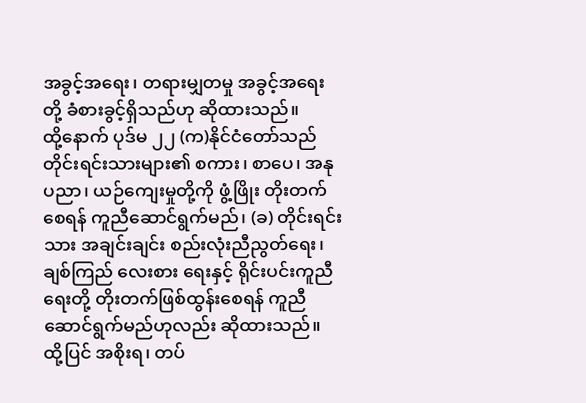အခွင့်အရေး၊ တရားမျှတမှု အခွင့်အရေးတို့ ခံစားခွင့်ရှိသည်ဟု ဆိုထားသည်။
ထို့နောက် ပုဒ်မ ၂၂ (က)နိုင်ငံတော်သည် တိုင်းရင်းသားများ၏ စကား၊ စာပေ၊ အနုပညာ၊ ယဉ်ကျေးမှုတို့ကို ဖွံ့ဖြိုး တိုးတက်စေရန် ကူညီဆောင်ရွက်မည်၊ (ခ) တိုင်းရင်းသား အချင်းချင်း စည်းလုံးညီညွတ်ရေး၊ ချစ်ကြည် လေးစား ရေးနှင့် ရိုင်းပင်းကူညီရေးတို့ တိုးတက်ဖြစ်ထွန်းစေရန် ကူညီဆောင်ရွက်မည်ဟုလည်း ဆိုထားသည်။
ထို့ပြင် အစိုးရ၊ တပ်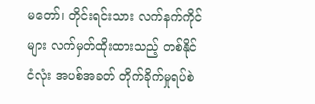မတော်၊ တိုင်းရင်းသား လက်နက်ကိုင်များ လက်မှတ်ထိုးထားသည့် တစ်နိုင်ငံလုံး အပစ်အခတ် တိုက်ခိုက်မှုရပ်စဲ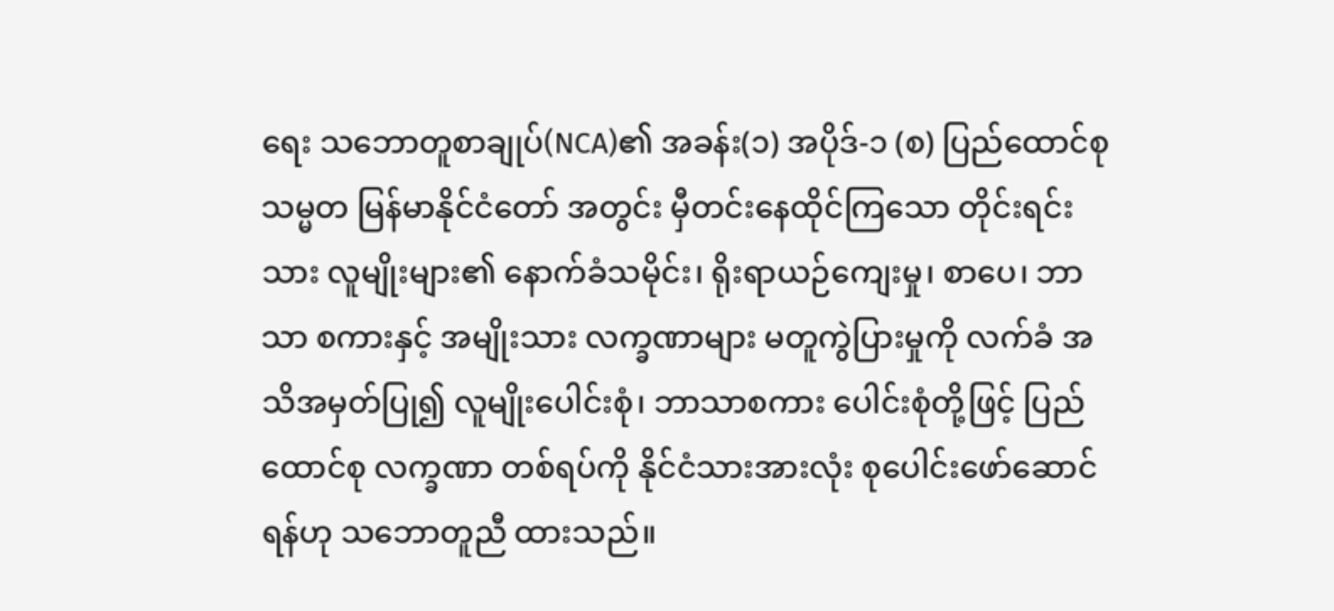ရေး သဘောတူစာချုပ်(NCA)၏ အခန်း(၁) အပိုဒ်-၁ (စ) ပြည်ထောင်စုသမ္မတ မြန်မာနိုင်ငံတော် အတွင်း မှီတင်းနေထိုင်ကြသော တိုင်းရင်းသား လူမျိုးများ၏ နောက်ခံသမိုင်း၊ ရိုးရာယဉ်ကျေးမှု၊ စာပေ၊ ဘာသာ စကားနှင့် အမျိုးသား လက္ခဏာများ မတူကွဲပြားမှုကို လက်ခံ အသိအမှတ်ပြု၍ လူမျိုးပေါင်းစုံ၊ ဘာသာစကား ပေါင်းစုံတို့ဖြင့် ပြည်ထောင်စု လက္ခဏာ တစ်ရပ်ကို နိုင်ငံသားအားလုံး စုပေါင်းဖော်ဆောင်ရန်ဟု သဘောတူညီ ထားသည်။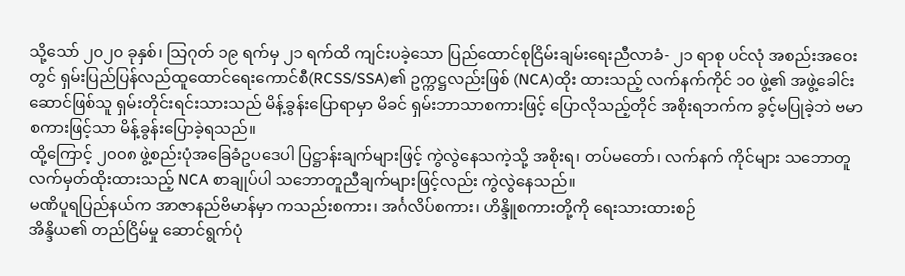သို့သော် ၂၀၂၀ ခုနှစ်၊ သြဂုတ် ၁၉ ရက်မှ ၂၁ ရက်ထိ ကျင်းပခဲ့သော ပြည်ထောင်စုငြိမ်းချမ်းရေးညီလာခံ- ၂၁ ရာစု ပင်လုံ အစည်းအဝေးတွင် ရှမ်းပြည်ပြန်လည်ထူထောင်ရေးကောင်စီ(RCSS/SSA)၏ ဥက္ကဋ္ဌလည်းဖြစ် (NCA)ထိုး ထားသည့် လက်နက်ကိုင် ၁၀ ဖွဲ့၏ အဖွဲ့ခေါင်းဆောင်ဖြစ်သူ ရှမ်းတိုင်းရင်းသားသည် မိန့်ခွန်းပြောရာမှာ မိခင် ရှမ်းဘာသာစကားဖြင့် ပြောလိုသည့်တိုင် အစိုးရဘက်က ခွင့်မပြုခဲ့ဘဲ ဗမာစကားဖြင့်သာ မိန့်ခွန်းပြောခဲ့ရသည်။
ထို့ကြောင့် ၂၀၀၈ ဖွဲ့စည်းပုံအခြေခံဥပဒေပါ ပြဋ္ဌာန်းချက်များဖြင့် ကွဲလွဲနေသကဲ့သို့ အစိုးရ၊ တပ်မတော်၊ လက်နက် ကိုင်များ သဘောတူ လက်မှတ်ထိုးထားသည့် NCA စာချုပ်ပါ သဘောတူညီချက်များဖြင့်လည်း ကွဲလွဲနေသည်။
မဏိပူရပြည်နယ်က အာဇာနည်ဗိမာန်မှာ ကသည်းစကား၊ အင်္ဂလိပ်စကား၊ ဟိန္ဒိူစကားတို့ကို ရေးသားထားစဉ်
အိန္ဒိယ၏ တည်ငြိမ်မှု ဆောင်ရွက်ပုံ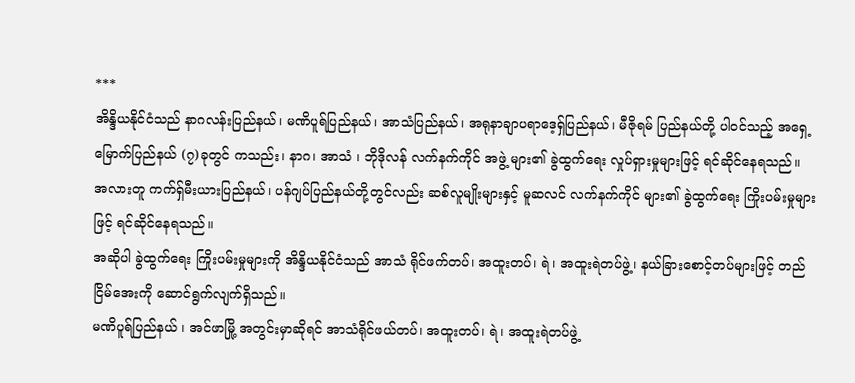***
အိန္ဒိယနိုင်ငံသည် နာဂလန်းပြည်နယ်၊ မဏိပူရ်ပြည်နယ်၊ အာသံပြည်နယ်၊ အရုနာချာပရာဒေ့ရှ်ပြည်နယ်၊ မီဇိုရမ် ပြည်နယ်တို့ ပါဝင်သည့် အရှေ့မြောက်ပြည်နယ် (၇)ခုတွင် ကသည်း၊ နာဂ၊ အာသံ ၊ ဘိုဒိုလန် လက်နက်ကိုင် အဖွဲ့ များ၏ ခွဲထွက်ရေး လှုပ်ရှားမှုများဖြင့် ရင်ဆိုင်နေရသည်။
အလားတူ ကက်ရှ်မီးယားပြည်နယ်၊ ပန်ဂျပ်ပြည်နယ်တို့တွင်လည်း ဆစ်လူမျိုးများနှင့် မူဆလင် လက်နက်ကိုင် များ၏ ခွဲထွက်ရေး ကြိုးပမ်းမှုများဖြင့် ရင်ဆိုင်နေရသည်။
အဆိုပါ ခွဲထွက်ရေး ကြိုးပမ်းမှုများကို အိန္ဒိယနိုင်ငံသည် အာသံ ရိုင်ဖက်တပ်၊ အထူးတပ်၊ ရဲ၊ အထူးရဲတပ်ဖွဲ့၊ နယ်ခြားစောင့်တပ်များဖြင့် တည်ငြိမ်အေးကို ဆောင်ရွက်လျက်ရှိသည်။
မဏိပူရ်ပြည်နယ် ၊ အင်ဖာမြို့ အတွင်းမှာဆိုရင် အာသံရိုင်ဖယ်တပ်၊ အထူးတပ်၊ ရဲ၊ အထူးရဲတပ်ဖွဲ့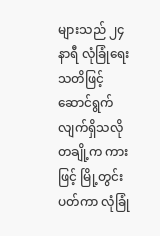များသည် ၂၄ နာရီ လုံခြုံရေးသတိဖြင့် ဆောင်ရွက် လျက်ရှိသလို တချို့က ကားဖြင့် မြို့တွင်းပတ်ကာ လုံခြုံ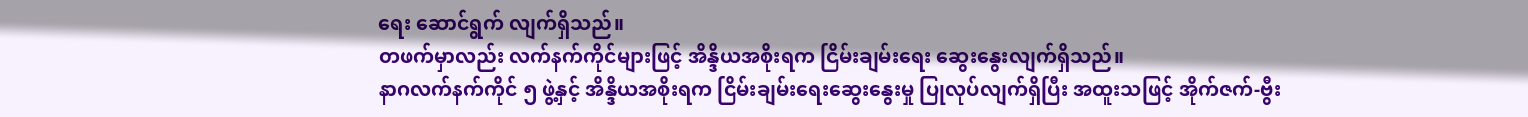ရေး ဆောင်ရွက် လျက်ရှိသည်။
တဖက်မှာလည်း လက်နက်ကိုင်များဖြင့် အိန္ဒိယအစိုးရက ငြိမ်းချမ်းရေး ဆွေးနွေးလျက်ရှိသည်။
နာဂလက်နက်ကိုင် ၅ ဖွဲ့နှင့် အိန္ဒိယအစိုးရက ငြိမ်းချမ်းရေးဆွေးနွေးမှု ပြုလုပ်လျက်ရှိပြီး အထူးသဖြင့် အိုက်ဇက်-ဗွီး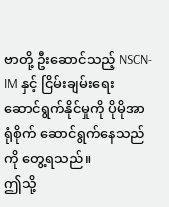ဗာတို့ ဦးဆောင်သည့် NSCN-IM နှင့် ငြိမ်းချမ်းရေး ဆောင်ရွက်နိုင်မှုကို ပိုမိုအာရုံစိုက် ဆောင်ရွက်နေသည်ကို တွေ့ရသည်။
ဤသို့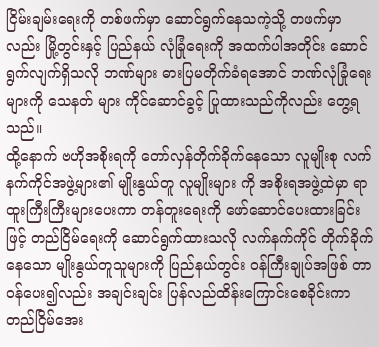ငြိမ်းချမ်းရေးကို တစ်ဖက်မှာ ဆောင်ရွက်နေသကဲ့သို့ တဖက်မှာလည်း မြို့တွင်းနှင့် ပြည်နယ် လုံခြုံရေးကို အထက်ပါအတိုင်း ဆောင်ရွက်လျက်ရှိသလို ဘဏ်များ ဓားပြမတိုက်ခံရအောင် ဘဏ်လုံခြုံရေးများကို သေနတ် များ ကိုင်ဆောင်ခွင့် ပြုထားသည်ကိုလည်း တွေ့ရသည်။
ထို့နောက် ဗဟိုအစိုးရကို တော်လှန်တိုက်ခိုက်နေသော လူမျိုးစု လက်နက်ကိုင်အဖွဲ့များ၏ မျိုးနွယ်တူ လူမျိုးများ ကို အစိုးရအဖွဲ့ထဲမှာ ရာထူးကြီးကြီးများပေးကာ တန်တူးရေးကို ဖော်ဆောင်ပေးထားခြင်းဖြင့် တည်ငြိမ်ရေးကို ဆောင်ရွက်ထားသလို လက်နက်ကိုင် တိုက်ခိုက်နေသော မျိုးနွယ်တူသူများကို ပြည်နယ်တွင်း ဝန်ကြီးချုပ်အဖြစ် တာဝန်ပေး၍လည်း အချင်းချင်း ပြန်လည်ထိန်းကြောင်းစေခိုင်းကာ တည်ငြိမ်အေး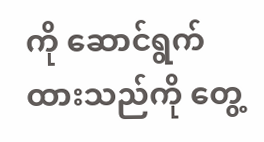ကို ဆောင်ရွက်ထားသည်ကို တွေ့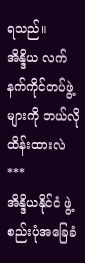ရသည်။
အိန္ဒိယ လက်နက်ကိုင်တပ်ဖွဲ့များကို ဘယ်လိုထိန်းထားလဲ
***
အိန္ဒိယနိုင်ငံ ဖွဲ့စည်းပုံအခြေခံ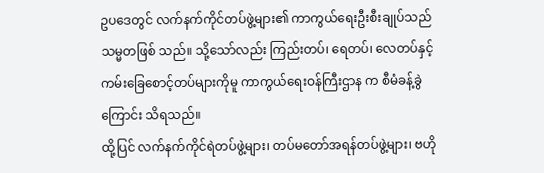ဥပဒေတွင် လက်နက်ကိုင်တပ်ဖွဲ့များ၏ ကာကွယ်ရေးဦးစီးချုပ်သည် သမ္မတဖြစ် သည်။ သို့သော်လည်း ကြည်းတပ်၊ ရေတပ်၊ လေတပ်နှင့် ကမ်းခြေစောင့်တပ်များကိုမူ ကာကွယ်ရေးဝန်ကြီးဌာန က စီမံခန့်ခွဲကြောင်း သိရသည်။
ထို့ပြင် လက်နက်ကိုင်ရဲတပ်ဖွဲ့များ၊ တပ်မတော်အရန်တပ်ဖွဲ့များ၊ ဗဟို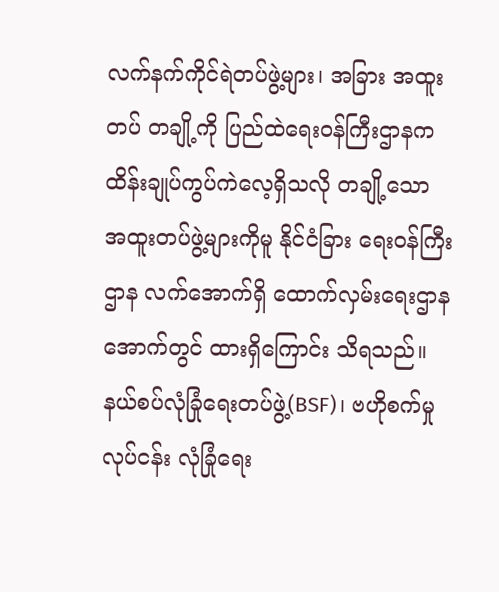လက်နက်ကိုင်ရဲတပ်ဖွဲ့များ၊ အခြား အထူး တပ် တချို့ကို ပြည်ထဲရေးဝန်ကြီးဌာနက ထိန်းချုပ်ကွပ်ကဲလေ့ရှိသလို တချို့သော အထူးတပ်ဖွဲ့များကိုမူ နိုင်ငံခြား ရေးဝန်ကြီးဌာန လက်အောက်ရှိ ထောက်လှမ်းရေးဌာနအောက်တွင် ထားရှိကြောင်း သိရသည်။
နယ်စပ်လုံခြုံရေးတပ်ဖွဲ့(BSF)၊ ဗဟိုစက်မှုလုပ်ငန်း လုံခြုံရေး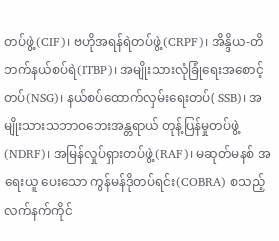တပ်ဖွဲ့(CIF)၊ ဗဟိုအရန်ရဲတပ်ဖွဲ့(CRPF)၊ အိန္ဒိယ-တိဘက်နယ်စပ်ရဲ(ITBP)၊ အမျိုးသားလုံခြုံရေးအစောင့်တပ်(NSG)၊ နယ်စပ်ထောက်လှမ်းရေးတပ်( SSB)၊ အမျိုးသားသဘာဝဘေးအန္တရာယ် တုန့်ပြန်မှုတပ်ဖွဲ့(NDRF)၊ အမြန်လှုပ်ရှားတပ်ဖွဲ့(RAF)၊ မဆုတ်မနစ် အရေးယူ ပေးသော ကွန်မန်ဒိုတပ်ရင်း(COBRA) စသည့် လက်နက်ကိုင်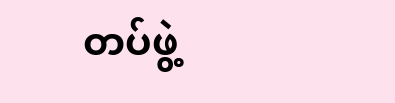တပ်ဖွဲ့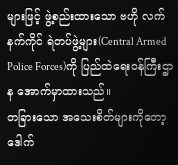များဖြင့် ဖွဲ့စည်းထားသော ဗဟို လက်နက်ကိုင် ရဲတပ်ဖွဲ့များ(Central Armed Police Forces)ကို ပြည်ထဲရေးဝန်ကြီးဌာန အောက်မှာထားသည်။
တခြားသော အသေးစိတ်များကိုတော့ ဒေါက်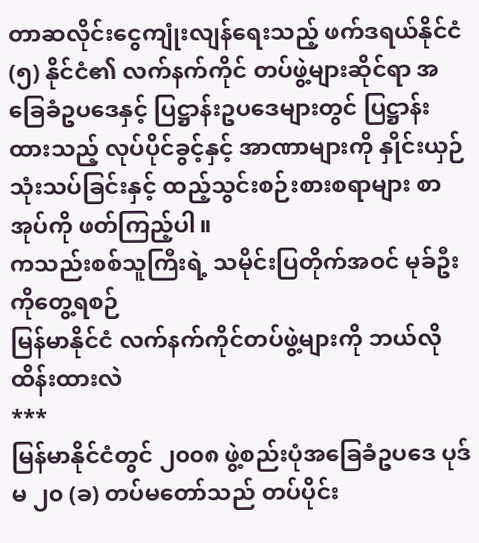တာဆလိုင်းငွေကျုံးလျန်ရေးသည့် ဖက်ဒရယ်နိုင်ငံ(၅) နိုင်ငံ၏ လက်နက်ကိုင် တပ်ဖွဲ့များဆိုင်ရာ အခြေခံဥပဒေနှင့် ပြဋ္ဌာန်းဥပဒေများတွင် ပြဋ္ဌာန်းထားသည့် လုပ်ပိုင်ခွင့်နှင့် အာဏာများကို နှိုင်းယှဉ်သုံးသပ်ခြင်းနှင့် ထည့်သွင်းစဉ်းစားစရာများ စာအုပ်ကို ဖတ်ကြည့်ပါ။
ကသည်းစစ်သူကြီးရဲ့ သမိုင်းပြတိုက်အဝင် မုခ်ဦးကိုတွေ့ရစဉ်
မြန်မာနိုင်ငံ လက်နက်ကိုင်တပ်ဖွဲ့များကို ဘယ်လိုထိန်းထားလဲ
***
မြန်မာနိုင်ငံတွင် ၂၀၀၈ ဖွဲ့စည်းပုံအခြေခံဥပဒေ ပုဒ်မ ၂၀ (ခ) တပ်မတော်သည် တပ်ပိုင်း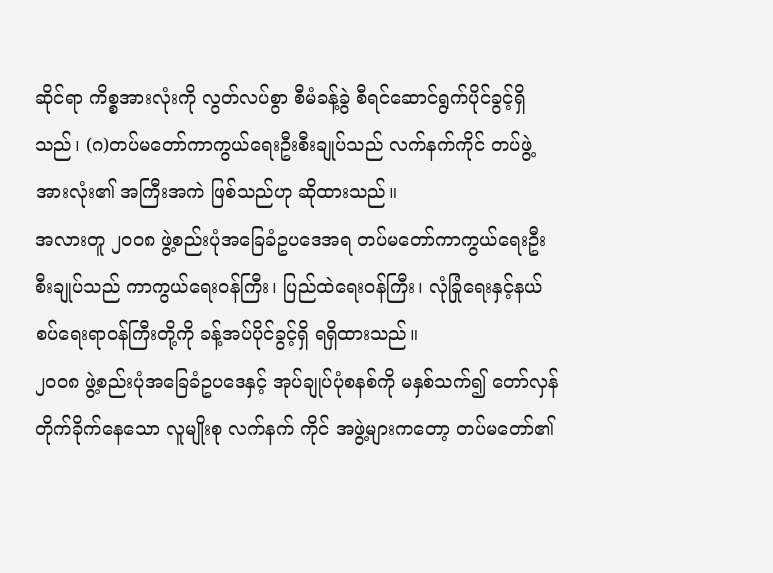ဆိုင်ရာ ကိစ္စအားလုံးကို လွတ်လပ်စွာ စီမံခန့်ခွဲ စီရင်ဆောင်ရွက်ပိုင်ခွင့်ရှိသည်၊ (ဂ)တပ်မတော်ကာကွယ်ရေးဦးစီးချုပ်သည် လက်နက်ကိုင် တပ်ဖွဲ့ အားလုံး၏ အကြီးအကဲ ဖြစ်သည်ဟု ဆိုထားသည်။
အလားတူ ၂၀၀၈ ဖွဲ့စည်းပုံအခြေခံဥပဒေအရ တပ်မတော်ကာကွယ်ရေးဦးစီးချုပ်သည် ကာကွယ်ရေးဝန်ကြီး၊ ပြည်ထဲရေးဝန်ကြီး၊ လုံခြုံရေးနှင့်နယ်စပ်ရေးရာဝန်ကြီးတို့ကို ခန့်အပ်ပိုင်ခွင့်ရှိ ရရှိထားသည်။
၂၀၀၈ ဖွဲ့စည်းပုံအခြေခံဥပဒေနှင့် အုပ်ချုပ်ပုံစနစ်ကို မနှစ်သက်၍ တော်လှန်တိုက်ခိုက်နေသော လူမျိုးစု လက်နက် ကိုင် အဖွဲ့များကတော့ တပ်မတော်၏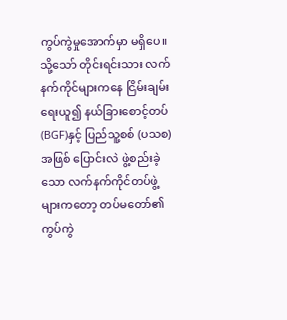ကွပ်ကွဲမှုအောက်မှာ မရှိပေ။
သို့သော် တိုင်းရင်းသား လက်နက်ကိုင်များကနေ ငြိမ်းချမ်းရေးယူ၍ နယ်ခြားစောင့်တပ်(BGF)နှင့် ပြည်သူ့စစ် (ပသစ)အဖြစ် ပြောင်းလဲ ဖွဲ့စည်းခဲ့သော လက်နက်ကိုင်တပ်ဖွဲ့များကတော့ တပ်မတော်၏ ကွပ်ကွဲ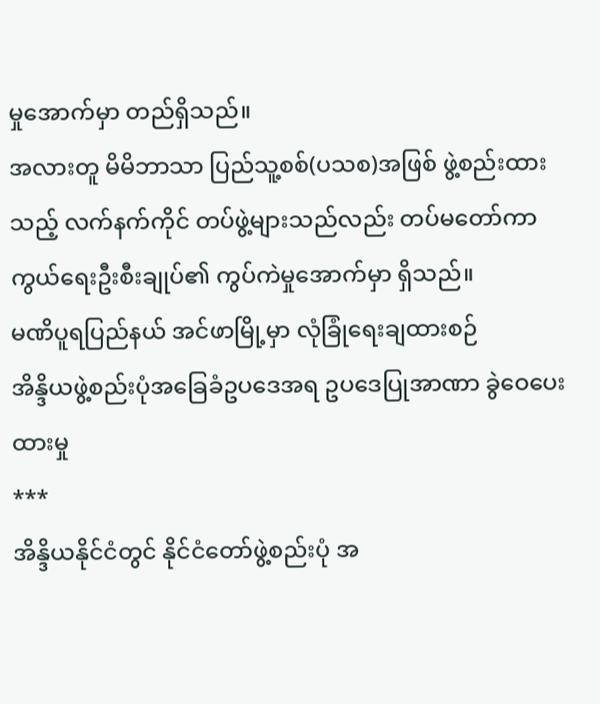မှုအောက်မှာ တည်ရှိသည်။
အလားတူ မိမိဘာသာ ပြည်သူ့စစ်(ပသစ)အဖြစ် ဖွဲ့စည်းထားသည့် လက်နက်ကိုင် တပ်ဖွဲ့များသည်လည်း တပ်မတော်ကာကွယ်ရေးဦးစီးချုပ်၏ ကွပ်ကဲမှုအောက်မှာ ရှိသည်။
မဏိပူရပြည်နယ် အင်ဖာမြို့မှာ လုံခြုံရေးချထားစဉ်
အိန္ဒိယဖွဲ့စည်းပုံအခြေခံဥပဒေအရ ဥပဒေပြုအာဏာ ခွဲဝေပေးထားမှု
***
အိန္ဒိယနိုင်ငံတွင် နိုင်ငံတော်ဖွဲ့စည်းပုံ အ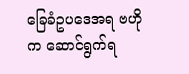ခြေခံဥပဒေအရ ဗဟိုက ဆောင်ရွက်ရ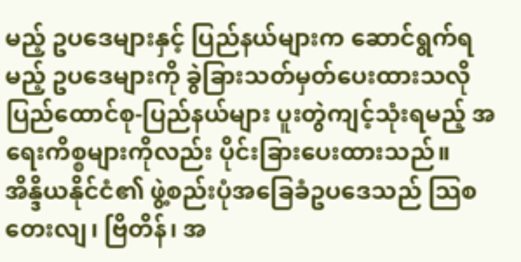မည့် ဥပဒေများနှင့် ပြည်နယ်များက ဆောင်ရွက်ရမည့် ဥပဒေများကို ခွဲခြားသတ်မှတ်ပေးထားသလို ပြည်ထောင်စု-ပြည်နယ်များ ပူးတွဲကျင့်သုံးရမည့် အရေးကိစ္စများကိုလည်း ပိုင်းခြားပေးထားသည်။
အိန္ဒိယနိုင်ငံ၏ ဖွဲ့စည်းပုံအခြေခံဥပဒေသည် သြစတေးလျ၊ ဗြိတိန်၊ အ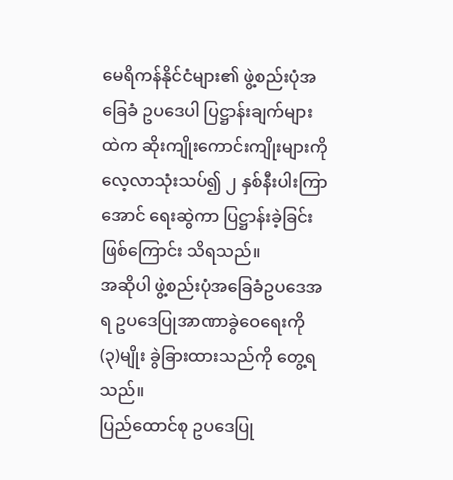မေရိကန်နိုင်ငံများ၏ ဖွဲ့စည်းပုံအခြေခံ ဥပဒေပါ ပြဋ္ဌာန်းချက်များထဲက ဆိုးကျိုးကောင်းကျိုးများကို လေ့လာသုံးသပ်၍ ၂ နှစ်နီးပါးကြာအောင် ရေးဆွဲကာ ပြဋ္ဌာန်းခဲ့ခြင်း ဖြစ်ကြောင်း သိရသည်။
အဆိုပါ ဖွဲ့စည်းပုံအခြေခံဥပဒေအရ ဥပဒေပြုအာဏာခွဲဝေရေးကို (၃)မျိုး ခွဲခြားထားသည်ကို တွေ့ရသည်။
ပြည်ထောင်စု ဥပဒေပြု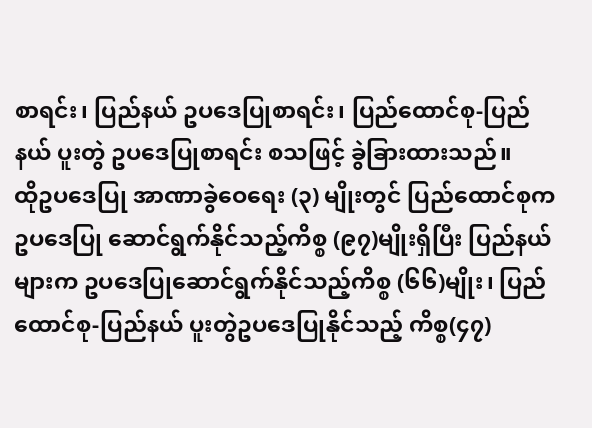စာရင်း၊ ပြည်နယ် ဥပဒေပြုစာရင်း၊ ပြည်ထောင်စု-ပြည်နယ် ပူးတွဲ ဥပဒေပြုစာရင်း စသဖြင့် ခွဲခြားထားသည်။
ထိုဥပဒေပြု အာဏာခွဲဝေရေး (၃) မျိုးတွင် ပြည်ထောင်စုက ဥပဒေပြု ဆောင်ရွက်နိုင်သည့်ကိစ္စ (၉၇)မျိုးရှိပြီး ပြည်နယ်များက ဥပဒေပြုဆောင်ရွက်နိုင်သည့်ကိစ္စ (၆၆)မျိုး၊ ပြည်ထောင်စု-ပြည်နယ် ပူးတွဲဥပဒေပြုနိုင်သည့် ကိစ္စ(၄၇)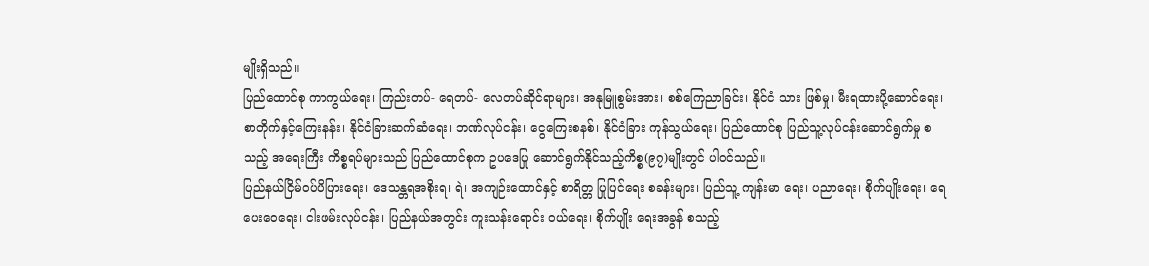မျိုးရှိသည်။
ပြည်ထောင်စု ကာကွယ်ရေး၊ ကြည်းတပ်- ရေတပ်- လေတပ်ဆိုင်ရာများ၊ အနုမြူစွမ်းအား၊ စစ်ကြေညာခြင်း၊ နိုင်ငံ သား ဖြစ်မှု၊ မီးရထားပို့ဆောင်ရေး၊ စာတိုက်နှင့်ကြေးနန်း၊ နိုင်ငံခြားဆက်ဆံရေး၊ ဘဏ်လုပ်ငန်း၊ ငွေကြေးစနစ်၊ နိုင်ငံခြား ကုန်သွယ်ရေး၊ ပြည်ထောင်စု ပြည်သူ့လုပ်ငန်းဆောင်ရွက်မှု စသည့် အရေးကြီး ကိစ္စရပ်များသည် ပြည်ထောင်စုက ဥပဒေပြု ဆောင်ရွက်နိုင်သည့်ကိစ္စ(၉၇)မျိုးတွင် ပါဝင်သည်။
ပြည်နယ်ငြိမ်ဝပ်ပိပြားရေး၊ ဒေသန္တရအစိုးရ၊ ရဲ၊ အကျဉ်းထောင်နှင့် စာရိတ္တ ပြုပြင်ရေး စခန်းများ၊ ပြည်သူ့ ကျန်းမာ ရေး၊ ပညာရေး၊ စိုက်ပျိုးရေး၊ ရေပေးဝေရေး၊ ငါးဖမ်းလုပ်ငန်း၊ ပြည်နယ်အတွင်း ကူးသန်းရောင်း ဝယ်ရေး၊ စိုက်ပျိုး ရေးအခွန် စသည့်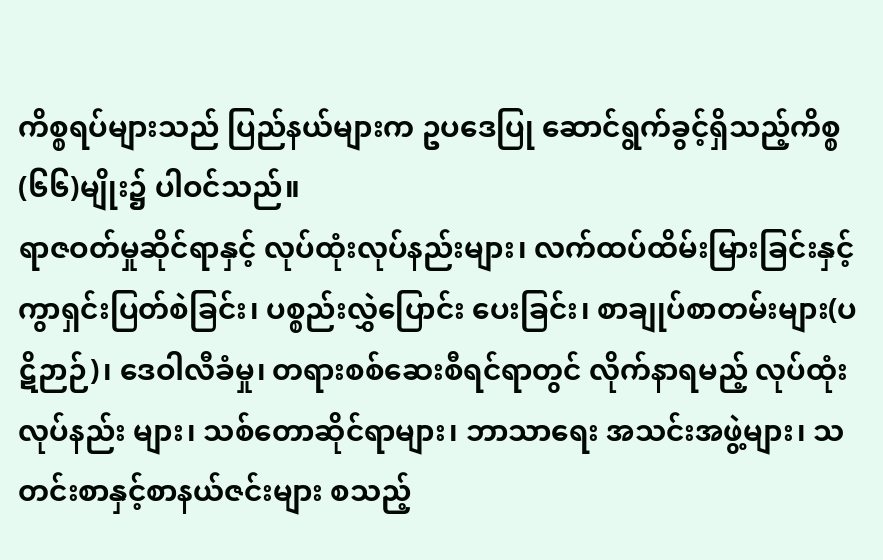ကိစ္စရပ်များသည် ပြည်နယ်များက ဥပဒေပြု ဆောင်ရွက်ခွင့်ရှိသည့်ကိစ္စ(၆၆)မျိုး၌ ပါဝင်သည်။
ရာဇဝတ်မှုဆိုင်ရာနှင့် လုပ်ထုံးလုပ်နည်းများ၊ လက်ထပ်ထိမ်းမြားခြင်းနှင့် ကွာရှင်းပြတ်စဲခြင်း၊ ပစ္စည်းလွှဲပြောင်း ပေးခြင်း၊ စာချုပ်စာတမ်းများ(ပဋိဉာဉ်)၊ ဒေဝါလီခံမှု၊ တရားစစ်ဆေးစီရင်ရာတွင် လိုက်နာရမည့် လုပ်ထုံးလုပ်နည်း များ၊ သစ်တောဆိုင်ရာများ၊ ဘာသာရေး အသင်းအဖွဲ့များ၊ သတင်းစာနှင့်စာနယ်ဇင်းများ စသည့်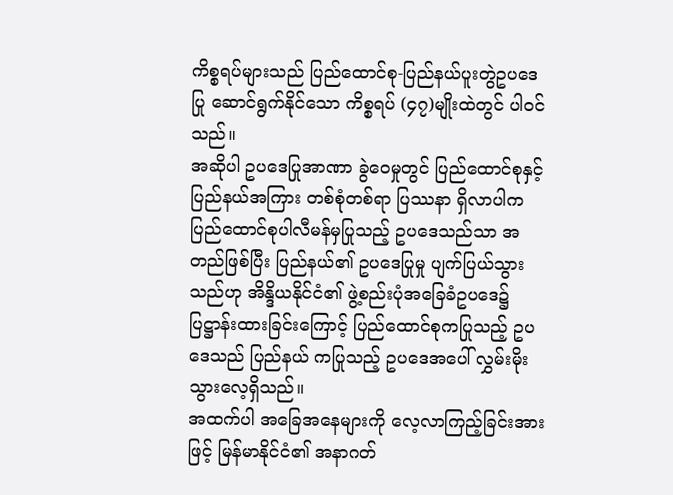ကိစ္စရပ်များသည် ပြည်ထောင်စု-ပြည်နယ်ပူးတွဲဥပဒေပြု ဆောင်ရွက်နိုင်သော ကိစ္စရပ် (၄၇)မျိုးထဲတွင် ပါဝင်သည်။
အဆိုပါ ဥပဒေပြုအာဏာ ခွဲဝေမှုတွင် ပြည်ထောင်စုနှင့် ပြည်နယ်အကြား တစ်စုံတစ်ရာ ပြဿနာ ရှိလာပါက ပြည်ထောင်စုပါလီမန်မှပြုသည့် ဥပဒေသည်သာ အတည်ဖြစ်ပြီး ပြည်နယ်၏ ဥပဒေပြုမှု ပျက်ပြယ်သွားသည်ဟု အိန္ဒိယနိုင်ငံ၏ ဖွဲ့စည်းပုံအခြေခံဥပဒေ၌ ပြဋ္ဌာန်းထားခြင်းကြောင့် ပြည်ထောင်စုကပြုသည့် ဥပဒေသည် ပြည်နယ် ကပြုသည့် ဥပဒေအပေါ် လွှမ်းမိုးသွားလေ့ရှိသည်။
အထက်ပါ အခြေအနေများကို လေ့လာကြည့်ခြင်းအားဖြင့် မြန်မာနိုင်ငံ၏ အနာဂတ်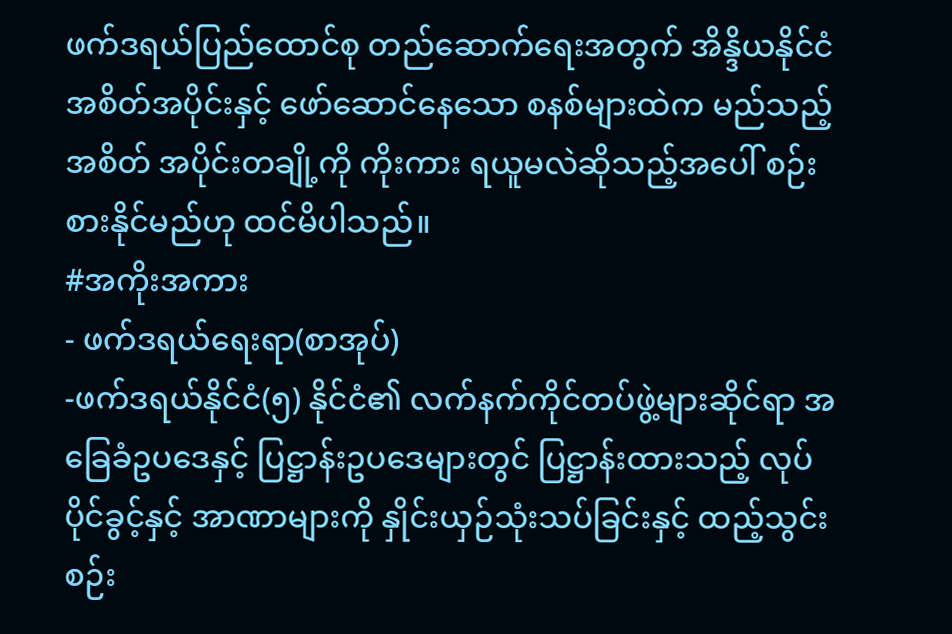ဖက်ဒရယ်ပြည်ထောင်စု တည်ဆောက်ရေးအတွက် အိန္ဒိယနိုင်ငံ အစိတ်အပိုင်းနှင့် ဖော်ဆောင်နေသော စနစ်များထဲက မည်သည့် အစိတ် အပိုင်းတချို့ကို ကိုးကား ရယူမလဲဆိုသည့်အပေါ် စဉ်းစားနိုင်မည်ဟု ထင်မိပါသည်။
#အကိုးအကား
- ဖက်ဒရယ်ရေးရာ(စာအုပ်)
-ဖက်ဒရယ်နိုင်ငံ(၅) နိုင်ငံ၏ လက်နက်ကိုင်တပ်ဖွဲ့များဆိုင်ရာ အခြေခံဥပဒေနှင့် ပြဋ္ဌာန်းဥပဒေများတွင် ပြဋ္ဌာန်းထားသည့် လုပ်ပိုင်ခွင့်နှင့် အာဏာများကို နှိုင်းယှဉ်သုံးသပ်ခြင်းနှင့် ထည့်သွင်းစဉ်း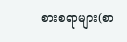စားစရာများ(စာ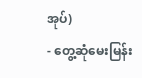အုပ်)
- တွေ့ဆုံမေးမြန်း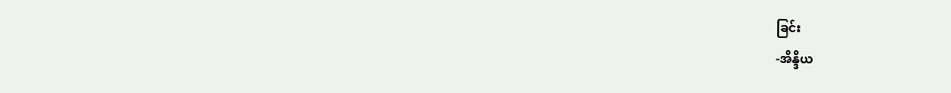ခြင်း
-အိန္ဒိယ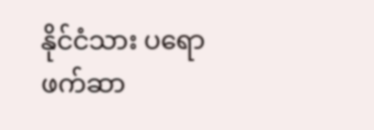နိုင်ငံသား ပရောဖက်ဆာ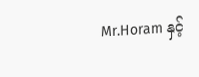Mr.Horam နှင့်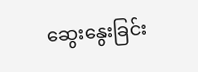ဆွေးနွေးခြင်း